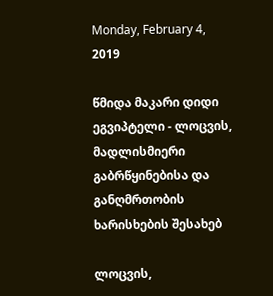Monday, February 4, 2019

წმიდა მაკარი დიდი ეგვიპტელი - ლოცვის, მადლისმიერი გაბრწყინებისა და განღმრთობის ხარისხების შესახებ

ლოცვის,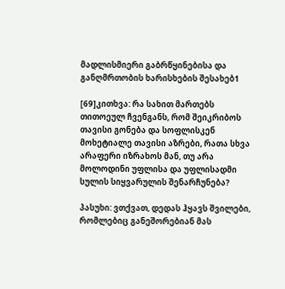მადლისმიერი გაბრწყინებისა და განღმრთობის ხარისხების შესახებ1

[69]კითხვა: რა სახით მართებს თითოეულ ჩვენგანს, რომ შეიკრიბოს თავისი გონება და სოფლისკენ მოხეტიალე თავისი აზრები, რათა სხვა არაფერი იზრახოს მან, თუ არა მოლოდინი უფლისა და უფლისადმი სულის სიყვარულის შენარჩუნება?

პასუხი: ვთქვათ, დედას ჰყავს შვილები, რომლებიც განეშორებიან მას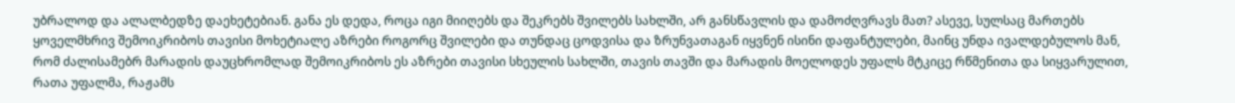უბრალოდ და ალალბედზე დაეხეტებიან. განა ეს დედა, როცა იგი მიიღებს და შეკრებს შვილებს სახლში, არ განსწავლის და დამოძღვრავს მათ? ასევე, სულსაც მართებს ყოველმხრივ შემოიკრიბოს თავისი მოხეტიალე აზრები როგორც შვილები და თუნდაც ცოდვისა და ზრუნვათაგან იყვნენ ისინი დაფანტულები, მაინც უნდა ივალდებულოს მან, რომ ძალისამებრ მარადის დაუცხრომლად შემოიკრიბოს ეს აზრები თავისი სხეულის სახლში, თავის თავში და მარადის მოელოდეს უფალს მტკიცე რწმენითა და სიყვარულით, რათა უფალმა, რაჟამს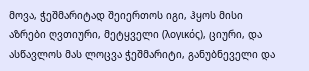მოვა, ჭეშმარიტად შეიერთოს იგი, ჰყოს მისი აზრები ღვთიური, მეტყველი (λογικός), ციური, და ასწავლოს მას ლოცვა ჭეშმარიტი, განუბნეველი და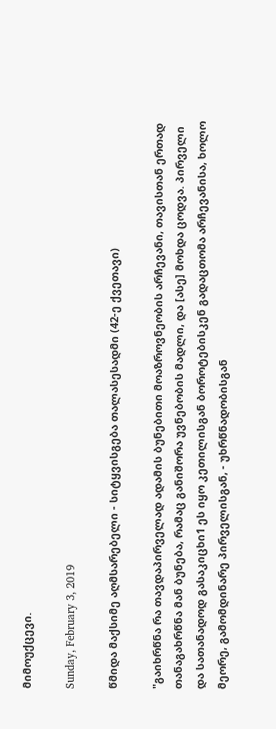მიმოუქცევი.

Sunday, February 3, 2019

წმიდა მაქსიმე აღმსარებელი - სიტყვისგება თალასესადმი (42-ე ქვეთავი)

"გაიხრწნა რა თავდაპირველად ადამის ბუნებითი მოაზროვნეობის არჩევანი, თავისთან ერთად თანაგახრწნა მან ბუნება, რამაც განიშორა უვნებობის მადლი, და [ასე] მოხდა ცოდვა. პირველი და სათანადოდ გასაკიცხი1 ეს იყო კეთილისგან ბოროტებისკენ გადაცთომა არჩევანისა, ხოლო მეორე, გამომდინარე პირველისგან, - უხრწნადობისგან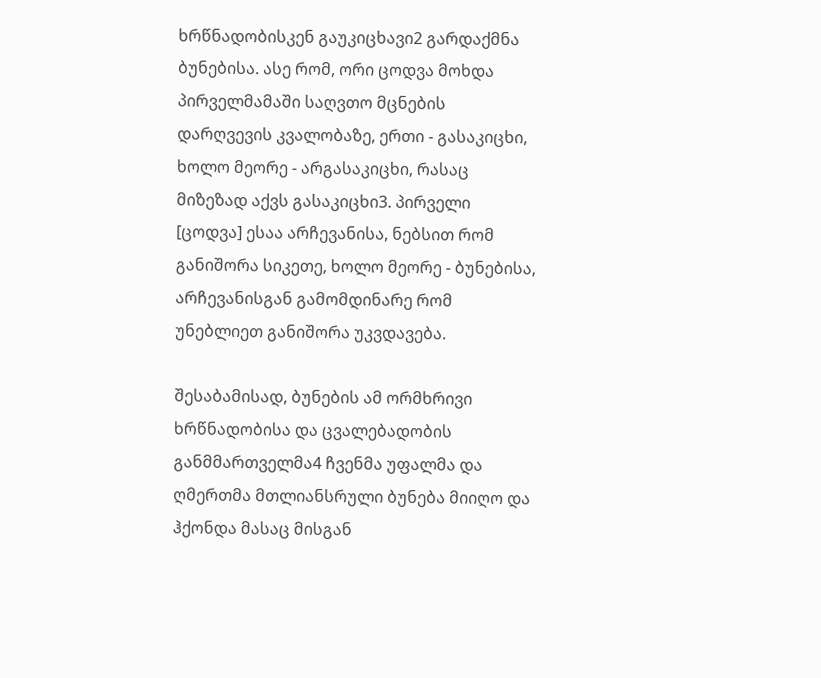ხრწნადობისკენ გაუკიცხავი2 გარდაქმნა ბუნებისა. ასე რომ, ორი ცოდვა მოხდა პირველმამაში საღვთო მცნების დარღვევის კვალობაზე, ერთი - გასაკიცხი, ხოლო მეორე - არგასაკიცხი, რასაც მიზეზად აქვს გასაკიცხი3. პირველი [ცოდვა] ესაა არჩევანისა, ნებსით რომ განიშორა სიკეთე, ხოლო მეორე - ბუნებისა, არჩევანისგან გამომდინარე რომ უნებლიეთ განიშორა უკვდავება.

შესაბამისად, ბუნების ამ ორმხრივი ხრწნადობისა და ცვალებადობის განმმართველმა4 ჩვენმა უფალმა და ღმერთმა მთლიანსრული ბუნება მიიღო და ჰქონდა მასაც მისგან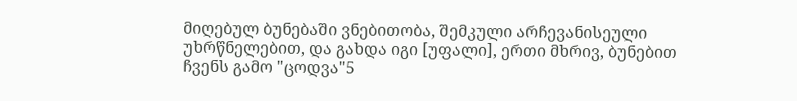მიღებულ ბუნებაში ვნებითობა, შემკული არჩევანისეული უხრწნელებით, და გახდა იგი [უფალი], ერთი მხრივ, ბუნებით ჩვენს გამო "ცოდვა"5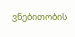ვნებითობის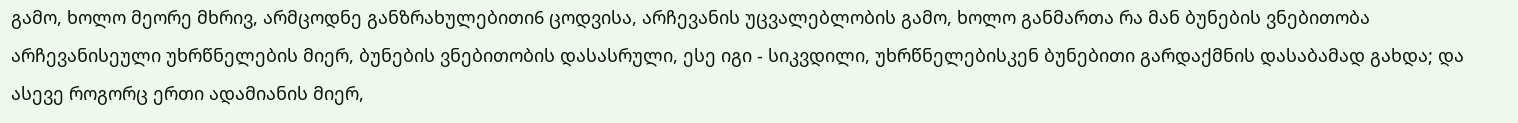გამო, ხოლო მეორე მხრივ, არმცოდნე განზრახულებითი6 ცოდვისა, არჩევანის უცვალებლობის გამო, ხოლო განმართა რა მან ბუნების ვნებითობა არჩევანისეული უხრწნელების მიერ, ბუნების ვნებითობის დასასრული, ესე იგი - სიკვდილი, უხრწნელებისკენ ბუნებითი გარდაქმნის დასაბამად გახდა; და ასევე როგორც ერთი ადამიანის მიერ,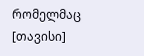რომელმაც [თავისი]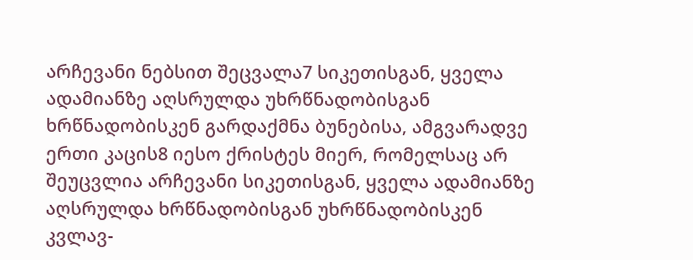არჩევანი ნებსით შეცვალა7 სიკეთისგან, ყველა ადამიანზე აღსრულდა უხრწნადობისგან ხრწნადობისკენ გარდაქმნა ბუნებისა, ამგვარადვე ერთი კაცის8 იესო ქრისტეს მიერ, რომელსაც არ შეუცვლია არჩევანი სიკეთისგან, ყველა ადამიანზე აღსრულდა ხრწნადობისგან უხრწნადობისკენ კვლავ-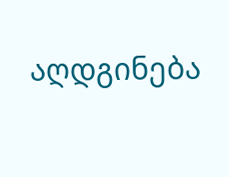აღდგინება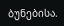ბუნებისა.